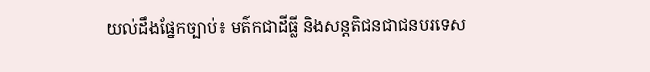យល់ដឹងផ្នែកច្បាប់៖ មត៌កជាដីធ្លី និងសន្តតិជនជាជនបរទេស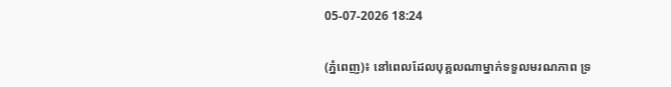05-07-2026 18:24

(ភ្នំពេញ)៖ នៅពេលដែលបុគ្គលណាម្នាក់ទទួលមរណភាព ទ្រ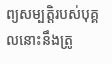ព្យសម្បត្តិរបស់បុគ្គលនោះនឹងត្រូ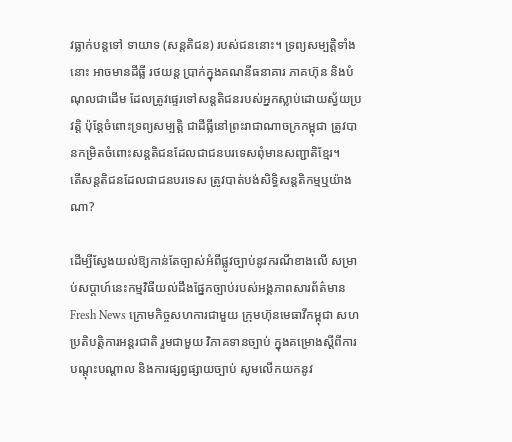វធ្លាក់បន្តទៅ ទាយាទ (សន្តតិជន) របស់ជននោះ។ ទ្រព្យសម្បត្តិទាំងនោះ អាចមានដីធ្លី រថយន្ត ប្រាក់ក្នុងគណនីធនាគារ ភាគហ៊ុន និងបំណុលជាដើម ដែលត្រូវផ្ទេរទៅសន្តតិជនរបស់អ្នកស្លាប់ដោយស្វ័យប្រវត្តិ ប៉ុន្តែចំពោះទ្រព្យសម្បត្តិ ជាដីធ្លីនៅព្រះរាជាណាចក្រកម្ពុជា ត្រូវបានកម្រិតចំពោះសន្តតិជនដែលជាជនបរទេសពុំមានសញ្ជាតិខ្មែរ។
តើសន្តតិជនដែលជាជនបរទេស ត្រូវបាត់បង់សិទ្ធិសន្តតិកម្មឬយ៉ាងណា?

ដើម្បីស្វែងយល់ឱ្យកាន់តែច្បាស់អំពីផ្លូវច្បាប់នូវករណីខាងលើ សម្រាប់សប្តាហ៍នេះកម្មវិធីយល់ដឹងផ្នែកច្បាប់របស់អង្គភាពសារព័ត៌មាន Fresh News ក្រោមកិច្ចសហការជាមួយ ក្រុមហ៊ុនមេធាវីកម្ពុជា សហប្រតិបត្តិការអន្តរជាតិ រួមជាមួយ វិភាគទានច្បាប់ ក្នុងគម្រោងស្ដីពីការបណ្ដុះបណ្ដាល និងការផ្សព្វផ្សាយច្បាប់ សូមលើកយកនូវ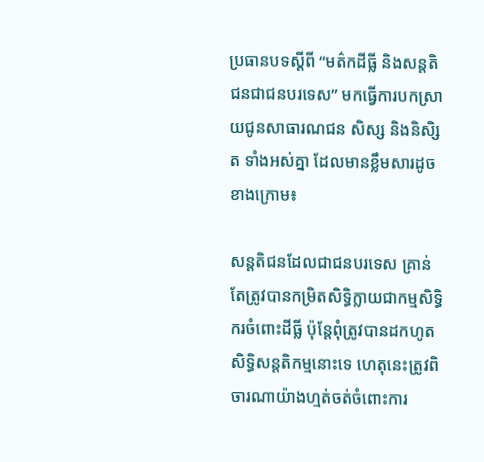ប្រធានបទស្តីពី “មត៌កដីធ្លី និងសន្តតិជនជាជនបរទេស” មកធ្វើការបកស្រាយជូនសាធារណជន សិស្ស និងនិសិ្សត ទាំងអស់គ្នា ដែលមានខ្លឹមសារដូចខាងក្រោម៖

សន្តតិជនដែលជាជនបរទេស គ្រាន់តែត្រូវបានកម្រិតសិទ្ធិក្លាយជាកម្មសិទ្ធិករចំពោះដីធ្លី ប៉ុន្តែពុំត្រូវបានដកហូតសិទ្ធិសន្តតិកម្មនោះទេ ហេតុនេះត្រូវពិចារណាយ៉ាងហ្មត់ចត់ចំពោះការ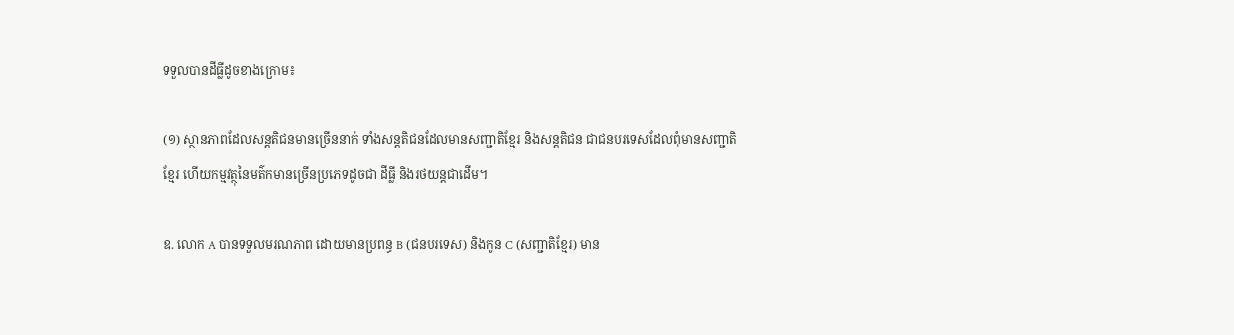ទទួលបានដីធ្លីដូចខាងក្រោម៖

(១) ស្ថានភាពដែលសន្តតិជនមានច្រើននាក់ ទាំងសន្តតិជនដែលមានសញ្ជាតិខ្មែរ និងសន្តតិជន ជាជនបរទេសដែលពុំមានសញ្ជាតិខ្មែរ ហើយកម្មវត្ថុនៃមត៌កមានច្រើនប្រភេទដូចជា ដីធ្លី និងរថយន្តជាដើម។

ឧ. លោក A បានទទួលមរណភាព ដោយមានប្រពន្ធ B (ជនបរទេស) និងកូន C (សញ្ជាតិខ្មែរ) មាន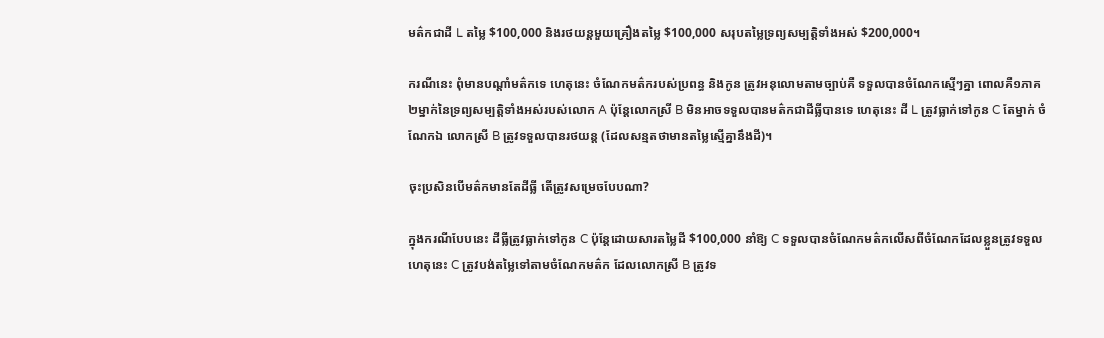មត៌កជាដី L តម្លៃ $100,000 និងរថយន្តមួយគ្រឿងតម្លៃ $100,000 សរុបតម្លៃទ្រព្យសម្បត្តិទាំងអស់ $200,000។

ករណីនេះ ពុំមានបណ្តាំមត៌កទេ ហេតុនេះ ចំណែកមត៌ករបស់ប្រពន្ធ និងកូន ត្រូវអនុលោមតាមច្បាប់គឺ ទទួលបានចំណែកស្មើៗគ្នា ពោលគឺ១ភាគ២ម្នាក់នៃទ្រព្យសម្បត្តិទាំងអស់របស់លោក A ប៉ុន្តែលោកស្រី B មិនអាចទទួលបានមត៌កជាដីធ្លីបានទេ ហេតុនេះ ដី L ត្រូវធ្លាក់ទៅកូន C តែម្នាក់ ចំណែកឯ លោកស្រី B ត្រូវទទួលបានរថយន្ត (ដែលសន្មតថាមានតម្លៃស្មើគ្នានឹងដី)។

ចុះប្រសិនបើមត៌កមានតែដីធ្លី តើត្រូវសម្រេចបែបណា?

ក្នុងករណីបែបនេះ ដីធ្លីត្រូវធ្លាក់ទៅកូន C ប៉ុន្តែដោយសារតម្លៃដី $100,000 នាំឱ្យ C ទទួលបានចំណែកមត៌កលើសពីចំណែកដែលខ្លួនត្រូវទទួល ហេតុនេះ C ត្រូវបង់តម្លៃទៅតាមចំណែកមត៌ក ដែលលោកស្រី B ត្រូវទ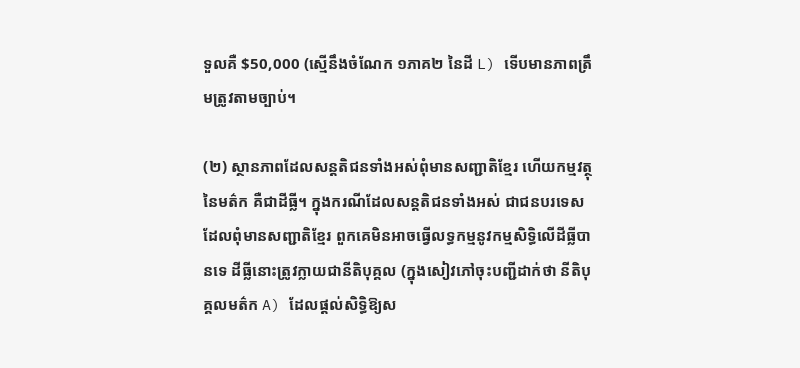ទួលគឺ $50,000 (ស្មើនឹងចំណែក ១ភាគ២ នៃដី L) ទើបមានភាពត្រឹមត្រូវតាមច្បាប់។

(២) ស្ថានភាពដែលសន្តតិជនទាំងអស់ពុំមានសញ្ជាតិខ្មែរ ហើយកម្មវត្ថុនៃមត៌ក គឺជាដីធ្លី។ ក្នុងករណីដែលសន្តតិជនទាំងអស់ ជាជនបរទេសដែលពុំមានសញ្ជាតិខ្មែរ ពួកគេមិនអាចធ្វើលទ្ធកម្មនូវកម្មសិទ្ធិលើដីធ្លីបានទេ ដីធ្លីនោះត្រូវក្លាយជានីតិបុគ្គល (ក្នុងសៀវភៅចុះបញ្ជីដាក់ថា នីតិបុគ្គលមត៌ក A) ដែលផ្តល់សិទ្ធិឱ្យស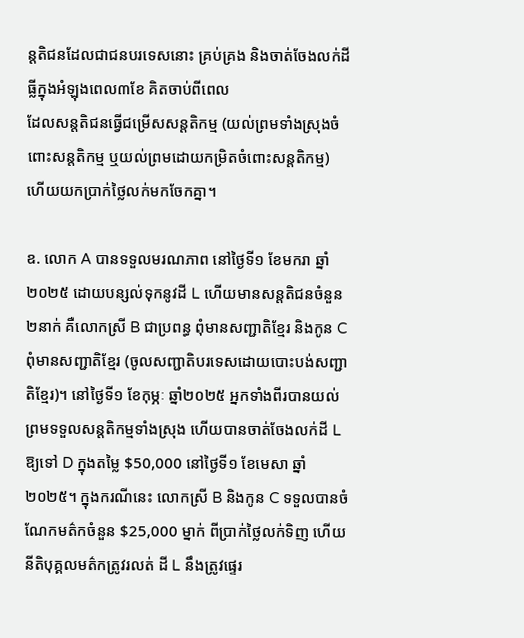ន្តតិជនដែលជាជនបរទេសនោះ គ្រប់គ្រង និងចាត់ចែងលក់ដីធ្លីក្នុងអំឡុងពេល៣ខែ គិតចាប់ពីពេល
ដែលសន្តតិជនធ្វើជម្រើសសន្តតិកម្ម (យល់ព្រមទាំងស្រុងចំពោះសន្តតិកម្ម ឬយល់ព្រមដោយកម្រិតចំពោះសន្តតិកម្ម) ហើយយកប្រាក់ថ្លៃលក់មកចែកគ្នា។

ឧ. លោក A បានទទួលមរណភាព នៅថ្ងៃទី១ ខែមករា ឆ្នាំ២០២៥ ដោយបន្សល់ទុកនូវដី L ហើយមានសន្តតិជនចំនួន ២នាក់ គឺលោកស្រី B ជាប្រពន្ធ ពុំមានសញ្ជាតិខ្មែរ និងកូន C ពុំមានសញ្ជាតិខ្មែរ (ចូលសញ្ជាតិបរទេសដោយបោះបង់សញ្ជាតិខ្មែរ)។ នៅថ្ងៃទី១ ខែកុម្ភៈ ឆ្នាំ២០២៥ អ្នកទាំងពីរបានយល់ព្រមទទួលសន្តតិកម្មទាំងស្រុង ហើយបានចាត់ចែងលក់ដី L ឱ្យទៅ D ក្នុងតម្លៃ $50,000 នៅថ្ងៃទី១ ខែមេសា ឆ្នាំ២០២៥។ ក្នុងករណីនេះ លោកស្រី B និងកូន C ទទួលបានចំណែកមត៌កចំនួន $25,000 ម្នាក់ ពីប្រាក់ថ្លៃលក់ទិញ ហើយនីតិបុគ្គលមត៌កត្រូវរលត់ ដី L នឹងត្រូវផ្ទេរ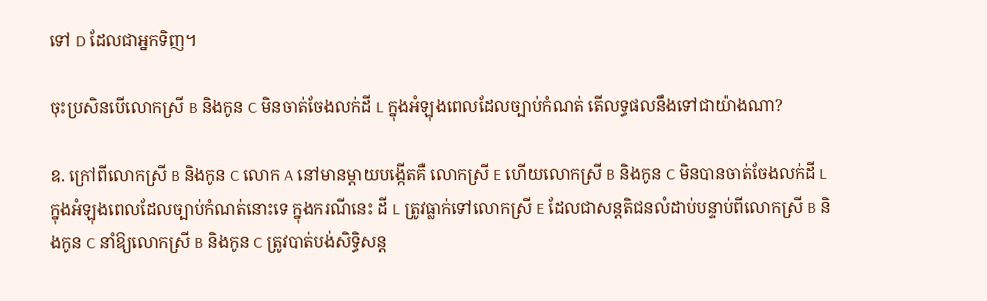ទៅ D ដែលជាអ្នកទិញ។

ចុះប្រសិនបើលោកស្រី B និងកូន C មិនចាត់ចែងលក់ដី L ក្នុងអំឡុងពេលដែលច្បាប់កំណត់ តើលទ្ធផលនឹងទៅជាយ៉ាងណា?

ឧ. ក្រៅពីលោកស្រី B និងកូន C លោក A នៅមានម្តាយបង្កើតគឺ លោកស្រី E ហើយលោកស្រី B និងកូន C មិនបានចាត់ចែងលក់ដី L ក្នុងអំឡុងពេលដែលច្បាប់កំណត់នោះទេ ក្នុងករណីនេះ ដី L ត្រូវធ្លាក់ទៅលោកស្រី E ដែលជាសន្តតិជនលំដាប់បន្ទាប់ពីលោកស្រី B និងកូន C នាំឱ្យលោកស្រី B និងកូន C ត្រូវបាត់បង់សិទ្ធិសន្ត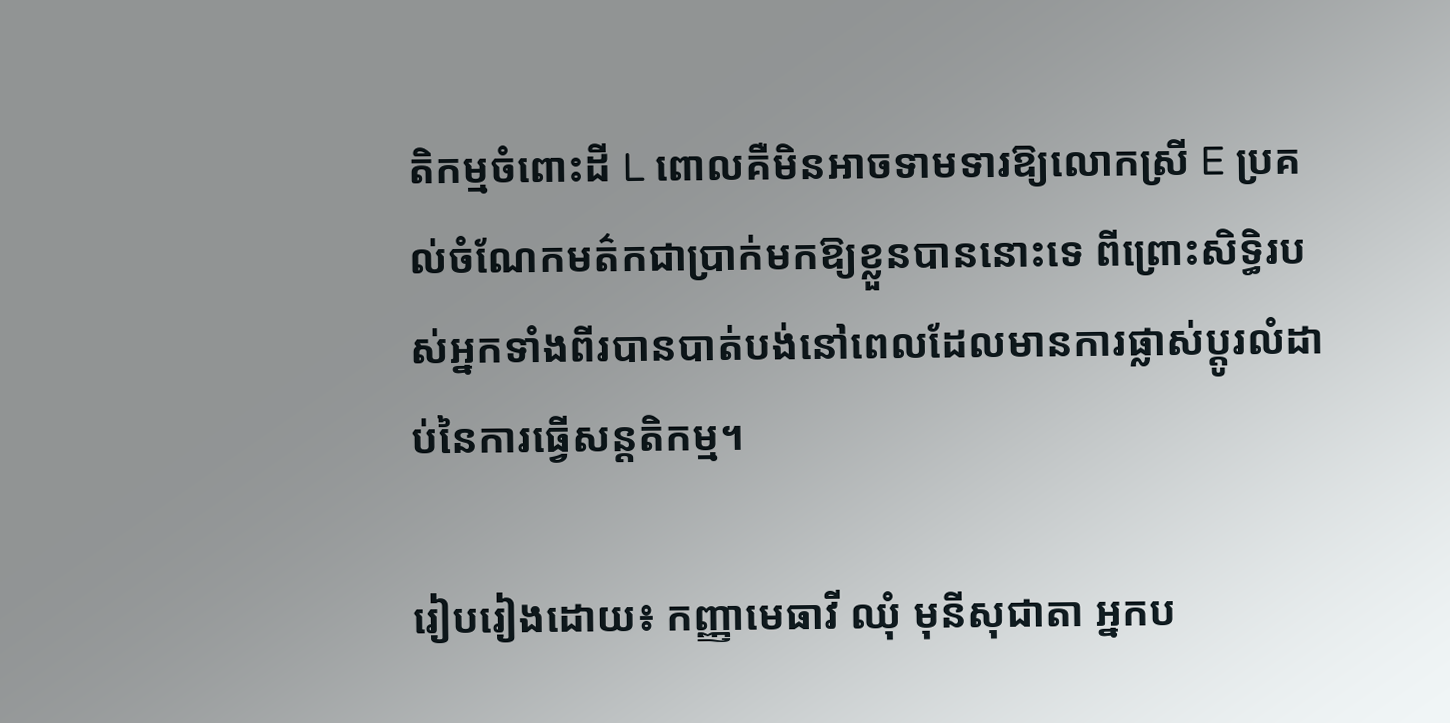តិកម្មចំពោះដី L ពោលគឺមិនអាចទាមទារឱ្យលោកស្រី E ប្រគល់ចំណែកមត៌កជាប្រាក់មកឱ្យខ្លួនបាននោះទេ ពីព្រោះសិទ្ធិរបស់អ្នកទាំងពីរបានបាត់បង់នៅពេលដែលមានការផ្លាស់ប្តូរលំដាប់នៃការធ្វើសន្តតិកម្ម។

រៀបរៀងដោយ៖ កញ្ញាមេធាវី ឈុំ មុនីសុជាតា អ្នកប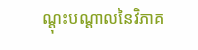ណ្តុះបណ្តាលនៃវិភាគ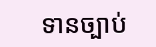ទានច្បាប់